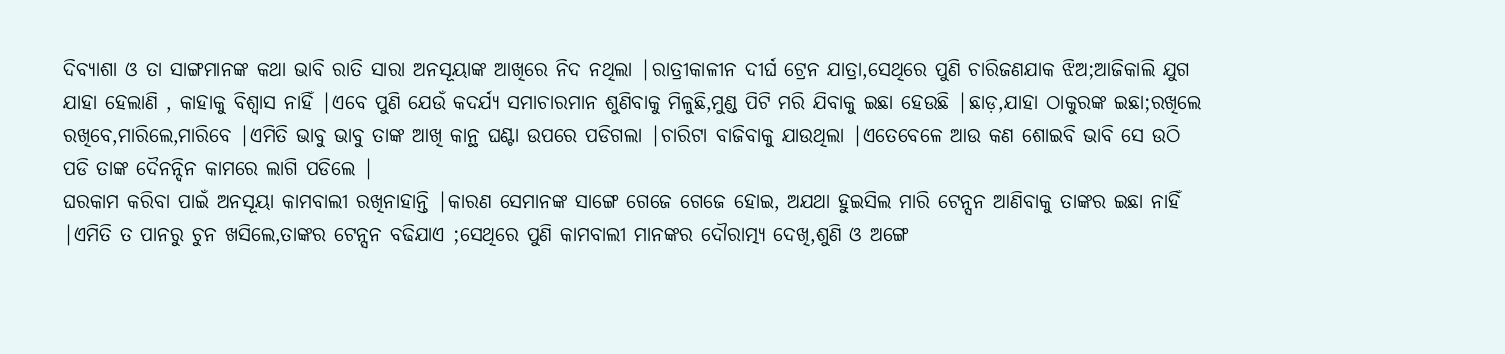ଦିବ୍ୟାଶା ଓ ତା ସାଙ୍ଗମାନଙ୍କ କଥା ଭାବି ରାତି ସାରା ଅନସୂୟାଙ୍କ ଆଖିରେ ନିଦ ନଥିଲା |ରାତ୍ରୀକାଳୀନ ଦୀର୍ଘ ଟ୍ରେନ ଯାତ୍ରା,ସେଥିରେ ପୁଣି ଚାରିଜଣଯାକ ଝିଅ;ଆଜିକାଲି ଯୁଗ ଯାହା ହେଲାଣି , କାହାକୁ ବିଶ୍ୱାସ ନାହିଁ |ଏବେ ପୁଣି ଯେଉଁ କଦର୍ଯ୍ୟ ସମାଚାରମାନ ଶୁଣିବାକୁ ମିଳୁଛି,ମୁଣ୍ଡ ପିଟି ମରି ଯିବାକୁ ଇଛା ହେଉଛି |ଛାଡ଼,ଯାହା ଠାକୁରଙ୍କ ଇଛା;ରଖିଲେ ରଖିବେ,ମାରିଲେ,ମାରିବେ |ଏମିତି ଭାବୁ ଭାବୁ ତାଙ୍କ ଆଖି କାନ୍ଥ ଘଣ୍ଟା ଉପରେ ପଡିଗଲା |ଚାରିଟା ବାଜିବାକୁ ଯାଉଥିଲା |ଏତେବେଳେ ଆଉ କଣ ଶୋଇବି ଭାବି ସେ ଉଠି ପଡି ତାଙ୍କ ଦୈନନ୍ଦିନ କାମରେ ଲାଗି ପଡିଲେ |
ଘରକାମ କରିବା ପାଇଁ ଅନସୂୟା କାମବାଲୀ ରଖିନାହାନ୍ତି |କାରଣ ସେମାନଙ୍କ ସାଙ୍ଗେ ଗେଜେ ଗେଜେ ହୋଇ, ଅଯଥା ହୁଇସିଲ ମାରି ଟେନ୍ସନ ଆଣିବାକୁ ତାଙ୍କର ଇଛା ନାହିଁ |ଏମିତି ତ ପାନରୁ ଚୁନ ଖସିଲେ,ତାଙ୍କର ଟେନ୍ସନ ବଢିଯାଏ ;ସେଥିରେ ପୁଣି କାମବାଲୀ ମାନଙ୍କର ଦୌରାତ୍ମ୍ୟ ଦେଖି,ଶୁଣି ଓ ଅଙ୍ଗେ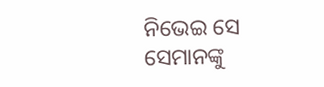ନିଭେଇ ସେ ସେମାନଙ୍କୁ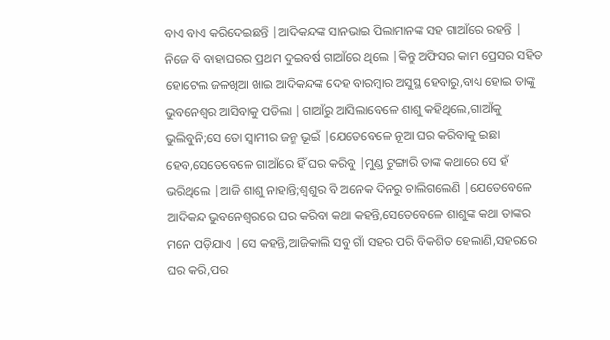ବାଏ ବାଏ କରିଦେଇଛନ୍ତି |ଆଦିକନ୍ଦଙ୍କ ସାନଭାଇ ପିଲାମାନଙ୍କ ସହ ଗାଆଁରେ ରହନ୍ତି | ନିଜେ ବି ବାହାଘରର ପ୍ରଥମ ଦୁଇବର୍ଷ ଗାଆଁରେ ଥିଲେ |କିନ୍ତୁ ଅଫିସର କାମ ପ୍ରେସର ସହିତ ହୋଟେଲ ଜଳଖିଆ ଖାଇ ଆଦିକନ୍ଦଙ୍କ ଦେହ ବାରମ୍ବାର ଅସୁସ୍ଥ ହେବାରୁ,ବାଧ୍ୟ ହୋଇ ତାଙ୍କୁ ଭୁବନେଶ୍ୱର ଆସିବାକୁ ପଡିଲା |ଗାଆଁରୁ ଆସିଲାବେଳେ ଶାଶୁ କହିଥିଲେ,ଗାଆଁକୁ ଭୁଲିବୁନି;ସେ ତୋ ସ୍ୱାମୀର ଜନ୍ମ ଭୂଇଁ |ଯେତେବେଳେ ନୂଆ ଘର କରିବାକୁ ଇଛା ହେବ,ସେତେବେଳେ ଗାଆଁରେ ହିଁ ଘର କରିବୁ |ମୁଣ୍ଡ ଟୁଙ୍ଗାରି ତାଙ୍କ କଥାରେ ସେ ହଁ ଭରିଥିଲେ |ଆଜି ଶାଶୁ ନାହାନ୍ତି;ଶ୍ୱଶୁର ବି ଅନେକ ଦିନରୁ ଚାଲିଗଲେଣି |ଯେତେବେଳେ ଆଦିକନ୍ଦ ଭୁବନେଶ୍ୱରରେ ଘର କରିବା କଥା କହନ୍ତି,ସେତେବେଳେ ଶାଶୁଙ୍କ କଥା ତାଙ୍କର ମନେ ପଡ଼ିଯାଏ |ସେ କହନ୍ତି,ଆଜିକାଲି ସବୁ ଗାଁ ସହର ପରି ବିକଶିତ ହେଲାଣି,ସହରରେ ଘର କରି,ପର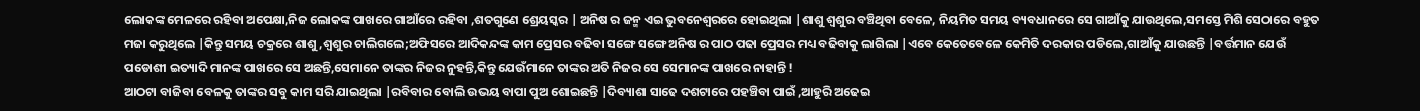ଲୋକଙ୍କ ମେଳରେ ରହିବା ଅପେକ୍ଷା,ନିଜ ଲୋକଙ୍କ ପାଖରେ ଗାଆଁରେ ରହିବା ,ଶତଗୁଣେ ଶ୍ରେୟସ୍କର | ଅନିଷ ର ଜନ୍ମ ଏଇ ଭୁବନେଶ୍ୱରରେ ହୋଇଥିଲା |ଶାଶୁ ଶ୍ଵଶୁର ବଞ୍ଚିଥିବା ବେଳେ, ନିୟମିତ ସମୟ ବ୍ୟବଧାନରେ ସେ ଗାଆଁକୁ ଯାଉଥିଲେ,ସମସ୍ତେ ମିଶି ସେଠାରେ ବହୁତ ମଜା କରୁଥିଲେ |କିନ୍ତୁ ସମୟ ଚକ୍ରରେ ଶାଶୁ,ଶ୍ୱଶୁର ଚାଲିଗଲେ;ଅଫିସରେ ଆଦିକନ୍ଦଙ୍କ କାମ ପ୍ରେସର ବଢିବା ସଙ୍ଗେ ସଙ୍ଗେ ଅନିଷ ର ପାଠ ପଢା ପ୍ରେସର ମଧ୍ୟ ବଢିବାକୁ ଲାଗିଲା |ଏବେ କେତେବେଳେ କେମିତି ଦରକାର ପଡିଲେ,ଗାଆଁକୁ ଯାଉଛନ୍ତି |ବର୍ତ୍ତମାନ ଯେଉଁ ପଡୋଶୀ ଇତ୍ୟାଦି ମାନଙ୍କ ପାଖରେ ସେ ଅଛନ୍ତି,ସେମାନେ ତାଙ୍କର ନିଜର ନୁହନ୍ତି,କିନ୍ତୁ ଯେଉଁମାନେ ତାଙ୍କର ଅତି ନିଜର ସେ ସେମାନଙ୍କ ପାଖରେ ନାହାନ୍ତି !
ଆଠଟା ବାଜିବା ବେଳକୁ ତାଙ୍କର ସବୁ କାମ ସରି ଯାଇଥିଲା |ରବିବାର ବୋଲି ଉଭୟ ବାପା ପୁଅ ଶୋଇଛନ୍ତି |ଦିବ୍ୟାଶା ସାଢେ ଦଶଟାରେ ପହଞ୍ଚିବା ପାଇଁ ,ଆହୁରି ଅଢେଇ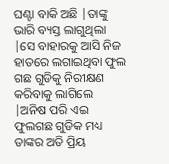ଘଣ୍ଟା ବାକି ଅଛି |ତାଙ୍କୁ ଭାରି ବ୍ୟସ୍ତ ଲାଗୁଥିଲା |ସେ ବାହାରକୁ ଆସି ନିଜ ହାତରେ ଲଗାଇଥିବା ଫୁଲ ଗଛ ଗୁଡିକୁ ନିରୀକ୍ଷଣ କରିବାକୁ ଲାଗିଲେ |ଅନିଷ ପରି ଏଇ ଫୁଲଗଛ ଗୁଡିକ ମଧ୍ୟ ତାଙ୍କର ଅତି ପ୍ରିୟ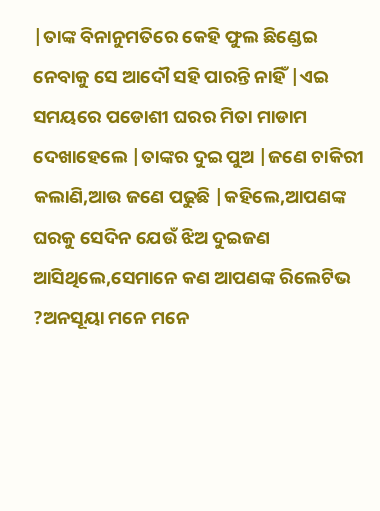|ତାଙ୍କ ବିନାନୁମତିରେ କେହି ଫୁଲ ଛିଣ୍ଡେଇ ନେବାକୁ ସେ ଆଦୌ ସହି ପାରନ୍ତି ନାହିଁ |ଏଇ ସମୟରେ ପଡୋଶୀ ଘରର ମିତା ମାଡାମ ଦେଖାହେଲେ |ତାଙ୍କର ଦୁଇ ପୁଅ |ଜଣେ ଚାକିରୀ କଲାଣି,ଆଉ ଜଣେ ପଢୁଛି |କହିଲେ,ଆପଣଙ୍କ ଘରକୁ ସେଦିନ ଯେଉଁ ଝିଅ ଦୁଇଜଣ ଆସିଥିଲେ,ସେମାନେ କଣ ଆପଣଙ୍କ ରିଲେଟିଭ ?ଅନସୂୟା ମନେ ମନେ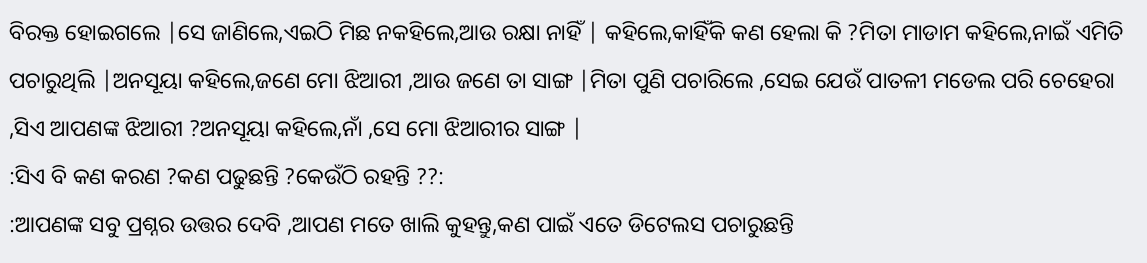ବିରକ୍ତ ହୋଇଗଲେ |ସେ ଜାଣିଲେ,ଏଇଠି ମିଛ ନକହିଲେ,ଆଉ ରକ୍ଷା ନାହିଁ | କହିଲେ,କାହିଁକି କଣ ହେଲା କି ?ମିତା ମାଡାମ କହିଲେ,ନାଇଁ ଏମିତି ପଚାରୁଥିଲି |ଅନସୂୟା କହିଲେ,ଜଣେ ମୋ ଝିଆରୀ ,ଆଉ ଜଣେ ତା ସାଙ୍ଗ |ମିତା ପୁଣି ପଚାରିଲେ ,ସେଇ ଯେଉଁ ପାତଳୀ ମଡେଲ ପରି ଚେହେରା ,ସିଏ ଆପଣଙ୍କ ଝିଆରୀ ?ଅନସୂୟା କହିଲେ,ନାଁ ,ସେ ମୋ ଝିଆରୀର ସାଙ୍ଗ |
:ସିଏ ବି କଣ କରଣ ?କଣ ପଢୁଛନ୍ତି ?କେଉଁଠି ରହନ୍ତି ??:
:ଆପଣଙ୍କ ସବୁ ପ୍ରଶ୍ନର ଉତ୍ତର ଦେବି ,ଆପଣ ମତେ ଖାଲି କୁହନ୍ତୁ,କଣ ପାଇଁ ଏତେ ଡିଟେଲସ ପଚାରୁଛନ୍ତି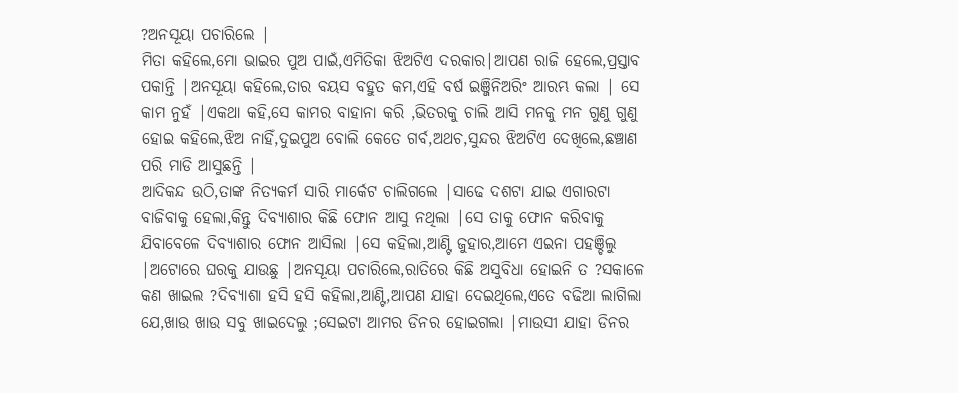?ଅନସୂୟା ପଚାରିଲେ |
ମିତା କହିଲେ,ମୋ ଭାଇର ପୁଅ ପାଇଁ,ଏମିତିକା ଝିଅଟିଏ ଦରକାର|ଆପଣ ରାଜି ହେଲେ,ପ୍ରସ୍ତାବ ପକାନ୍ତି |ଅନସୂୟା କହିଲେ,ତାର ବୟସ ବହୁତ କମ,ଏହି ବର୍ଷ ଇଞ୍ଜିନିଅରିଂ ଆରମ୍ଭ କଲା | ସେ କାମ ନୁହଁ |ଏକଥା କହି,ସେ କାମର ବାହାନା କରି ,ଭିତରକୁ ଚାଲି ଆସି ମନକୁ ମନ ଗୁଣୁ ଗୁଣୁ ହୋଇ କହିଲେ,ଝିଅ ନାହିଁ,ଦୁଇପୁଅ ବୋଲି କେତେ ଗର୍ବ,ଅଥଚ,ସୁନ୍ଦର ଝିଅଟିଏ ଦେଖିଲେ,ଛଞ୍ଚାଣ ପରି ମାଡି ଆସୁଛନ୍ତି |
ଆଦିକନ୍ଦ ଉଠି,ତାଙ୍କ ନିତ୍ୟକର୍ମ ସାରି ମାର୍କେଟ ଚାଲିଗଲେ |ସାଢେ ଦଶଟା ଯାଇ ଏଗାରଟା ବାଜିବାକୁ ହେଲା,କିନ୍ତୁ ଦିବ୍ୟାଶାର କିଛି ଫୋନ ଆସୁ ନଥିଲା |ସେ ତାକୁ ଫୋନ କରିବାକୁ ଯିବାବେଳେ ଦିବ୍ୟାଶାର ଫୋନ ଆସିଲା |ସେ କହିଲା,ଆଣ୍ଟି ଜୁହାର,ଆମେ ଏଇନା ପହଞ୍ଚିଲୁ |ଅଟୋରେ ଘରକୁ ଯାଉଛୁ |ଅନସୂୟା ପଚାରିଲେ,ରାତିରେ କିଛି ଅସୁବିଧା ହୋଇନି ତ ?ସକାଳେ କଣ ଖାଇଲ ?ଦିବ୍ୟାଶା ହସି ହସି କହିଲା,ଆଣ୍ଟି,ଆପଣ ଯାହା ଦେଇଥିଲେ,ଏତେ ବଢିଆ ଲାଗିଲା ଯେ,ଖାଉ ଖାଉ ସବୁ ଖାଇଦେଲୁ ;ସେଇଟା ଆମର ଡିନର ହୋଇଗଲା |ମାଉସୀ ଯାହା ଡିନର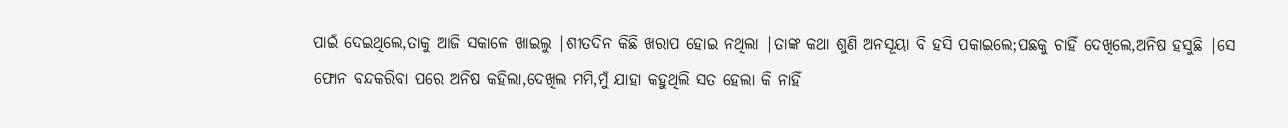ପାଇଁ ଦେଇଥିଲେ,ତାକୁ ଆଜି ସକାଳେ ଖାଇଲୁ |ଶୀତଦିନ କିଛି ଖରାପ ହୋଇ ନଥିଲା |ତାଙ୍କ କଥା ଶୁଣି ଅନସୂୟା ବି ହସି ପକାଇଲେ;ପଛକୁ ଚାହିଁ ଦେଖିଲେ,ଅନିଷ ହସୁଛି |ସେ ଫୋନ ବନ୍ଦକରିବା ପରେ ଅନିଷ କହିଲା,ଦେଖିଲ ମମି,ମୁଁ ଯାହା କହୁଥିଲି ସତ ହେଲା କି ନାହିଁ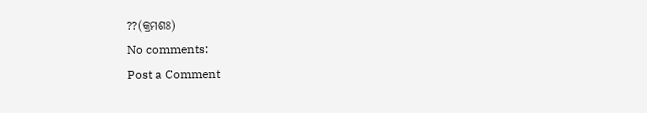??(କ୍ରମଶଃ)
No comments:
Post a Comment